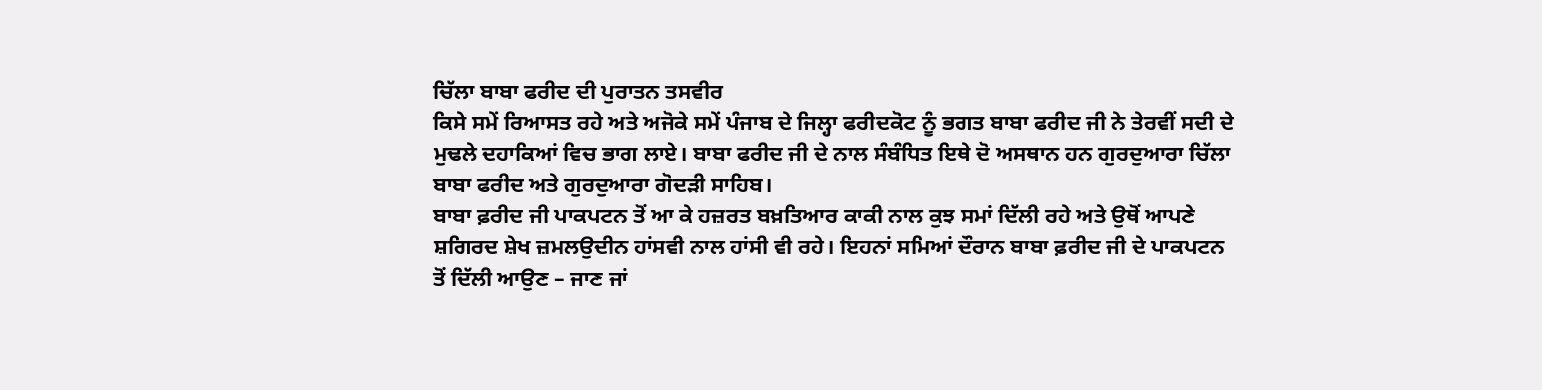ਚਿੱਲਾ ਬਾਬਾ ਫਰੀਦ ਦੀ ਪੁਰਾਤਨ ਤਸਵੀਰ
ਕਿਸੇ ਸਮੇਂ ਰਿਆਸਤ ਰਹੇ ਅਤੇ ਅਜੋਕੇ ਸਮੇਂ ਪੰਜਾਬ ਦੇ ਜਿਲ੍ਹਾ ਫਰੀਦਕੋਟ ਨੂੰ ਭਗਤ ਬਾਬਾ ਫਰੀਦ ਜੀ ਨੇ ਤੇਰਵੀਂ ਸਦੀ ਦੇ ਮੁਢਲੇ ਦਹਾਕਿਆਂ ਵਿਚ ਭਾਗ ਲਾਏ। ਬਾਬਾ ਫਰੀਦ ਜੀ ਦੇ ਨਾਲ ਸੰਬੰਧਿਤ ਇਥੇ ਦੋ ਅਸਥਾਨ ਹਨ ਗੁਰਦੁਆਰਾ ਚਿੱਲਾ ਬਾਬਾ ਫਰੀਦ ਅਤੇ ਗੁਰਦੁਆਰਾ ਗੋਦੜੀ ਸਾਹਿਬ।
ਬਾਬਾ ਫ਼ਰੀਦ ਜੀ ਪਾਕਪਟਨ ਤੋਂ ਆ ਕੇ ਹਜ਼ਰਤ ਬਖ਼ਤਿਆਰ ਕਾਕੀ ਨਾਲ ਕੁਝ ਸਮਾਂ ਦਿੱਲੀ ਰਹੇ ਅਤੇ ਉਥੋਂ ਆਪਣੇ ਸ਼ਗਿਰਦ ਸ਼ੇਖ ਜ਼ਮਲਉਦੀਨ ਹਾਂਸਵੀ ਨਾਲ ਹਾਂਸੀ ਵੀ ਰਹੇ। ਇਹਨਾਂ ਸਮਿਆਂ ਦੌਰਾਨ ਬਾਬਾ ਫ਼ਰੀਦ ਜੀ ਦੇ ਪਾਕਪਟਨ ਤੋਂ ਦਿੱਲੀ ਆਉਣ – ਜਾਣ ਜਾਂ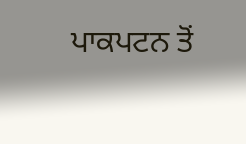ਪਾਕਪਟਨ ਤੋਂ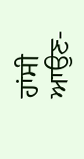ਹਾਂਸੀ ਆਉਣ-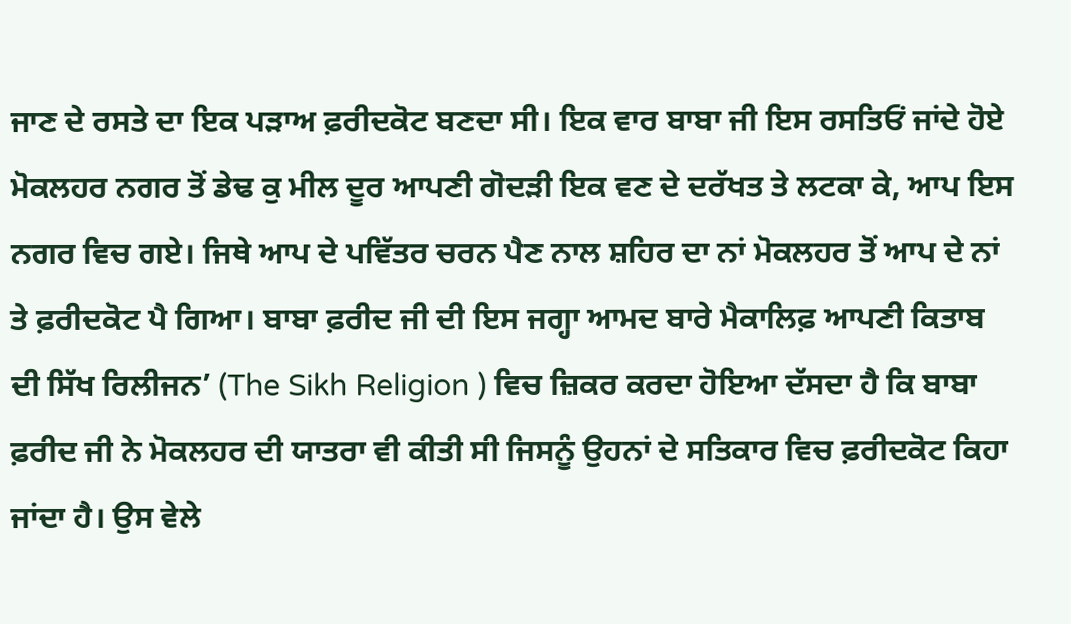ਜਾਣ ਦੇ ਰਸਤੇ ਦਾ ਇਕ ਪੜਾਅ ਫ਼ਰੀਦਕੋਟ ਬਣਦਾ ਸੀ। ਇਕ ਵਾਰ ਬਾਬਾ ਜੀ ਇਸ ਰਸਤਿਓਂ ਜਾਂਦੇ ਹੋਏ ਮੋਕਲਹਰ ਨਗਰ ਤੋਂ ਡੇਢ ਕੁ ਮੀਲ ਦੂਰ ਆਪਣੀ ਗੋਦੜੀ ਇਕ ਵਣ ਦੇ ਦਰੱਖਤ ਤੇ ਲਟਕਾ ਕੇ, ਆਪ ਇਸ ਨਗਰ ਵਿਚ ਗਏ। ਜਿਥੇ ਆਪ ਦੇ ਪਵਿੱਤਰ ਚਰਨ ਪੈਣ ਨਾਲ ਸ਼ਹਿਰ ਦਾ ਨਾਂ ਮੋਕਲਹਰ ਤੋਂ ਆਪ ਦੇ ਨਾਂ ਤੇ ਫ਼ਰੀਦਕੋਟ ਪੈ ਗਿਆ। ਬਾਬਾ ਫ਼ਰੀਦ ਜੀ ਦੀ ਇਸ ਜਗ੍ਹਾ ਆਮਦ ਬਾਰੇ ਮੈਕਾਲਿਫ਼ ਆਪਣੀ ਕਿਤਾਬ ਦੀ ਸਿੱਖ ਰਿਲੀਜਨ’ (The Sikh Religion ) ਵਿਚ ਜ਼ਿਕਰ ਕਰਦਾ ਹੋਇਆ ਦੱਸਦਾ ਹੈ ਕਿ ਬਾਬਾ ਫ਼ਰੀਦ ਜੀ ਨੇ ਮੋਕਲਹਰ ਦੀ ਯਾਤਰਾ ਵੀ ਕੀਤੀ ਸੀ ਜਿਸਨੂੰ ਉਹਨਾਂ ਦੇ ਸਤਿਕਾਰ ਵਿਚ ਫ਼ਰੀਦਕੋਟ ਕਿਹਾ ਜਾਂਦਾ ਹੈ। ਉਸ ਵੇਲੇ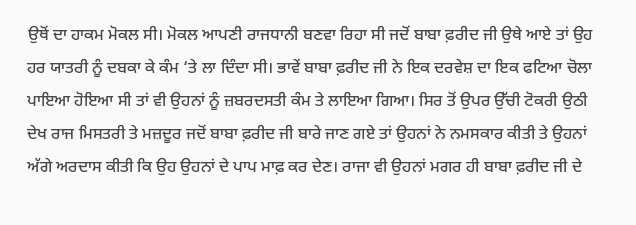ਉਥੋਂ ਦਾ ਹਾਕਮ ਮੋਕਲ ਸੀ। ਮੋਕਲ ਆਪਣੀ ਰਾਜਧਾਨੀ ਬਣਵਾ ਰਿਹਾ ਸੀ ਜਦੋਂ ਬਾਬਾ ਫ਼ਰੀਦ ਜੀ ਉਥੇ ਆਏ ਤਾਂ ਉਹ ਹਰ ਯਾਤਰੀ ਨੂੰ ਦਬਕਾ ਕੇ ਕੰਮ ‘ਤੇ ਲਾ ਦਿੰਦਾ ਸੀ। ਭਾਵੇਂ ਬਾਬਾ ਫ਼ਰੀਦ ਜੀ ਨੇ ਇਕ ਦਰਵੇਸ਼ ਦਾ ਇਕ ਫਟਿਆ ਚੋਲਾ ਪਾਇਆ ਹੋਇਆ ਸੀ ਤਾਂ ਵੀ ਉਹਨਾਂ ਨੂੰ ਜ਼ਬਰਦਸਤੀ ਕੰਮ ਤੇ ਲਾਇਆ ਗਿਆ। ਸਿਰ ਤੋਂ ਉਪਰ ਉੱਚੀ ਟੋਕਰੀ ਉਠੀ ਦੇਖ ਰਾਜ ਮਿਸਤਰੀ ਤੇ ਮਜ਼ਦੂਰ ਜਦੋਂ ਬਾਬਾ ਫ਼ਰੀਦ ਜੀ ਬਾਰੇ ਜਾਣ ਗਏ ਤਾਂ ਉਹਨਾਂ ਨੇ ਨਮਸਕਾਰ ਕੀਤੀ ਤੇ ਉਹਨਾਂ ਅੱਗੇ ਅਰਦਾਸ ਕੀਤੀ ਕਿ ਉਹ ਉਹਨਾਂ ਦੇ ਪਾਪ ਮਾਫ਼ ਕਰ ਦੇਣ। ਰਾਜਾ ਵੀ ਉਹਨਾਂ ਮਗਰ ਹੀ ਬਾਬਾ ਫ਼ਰੀਦ ਜੀ ਦੇ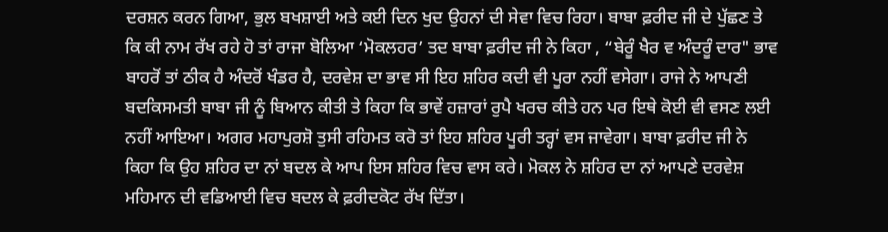ਦਰਸ਼ਨ ਕਰਨ ਗਿਆ, ਭੁਲ ਬਖਸ਼ਾਈ ਅਤੇ ਕਈ ਦਿਨ ਖੁਦ ਉਹਨਾਂ ਦੀ ਸੇਵਾ ਵਿਚ ਰਿਹਾ। ਬਾਬਾ ਫ਼ਰੀਦ ਜੀ ਦੇ ਪੁੱਛਣ ਤੇ ਕਿ ਕੀ ਨਾਮ ਰੱਖ ਰਹੇ ਹੋ ਤਾਂ ਰਾਜਾ ਬੋਲਿਆ ‘ਮੋਕਲਹਰ’ ਤਦ ਬਾਬਾ ਫ਼ਰੀਦ ਜੀ ਨੇ ਕਿਹਾ , “ਬੇਰੂੰ ਖੈਰ ਵ ਅੰਦਰੂੰ ਦਾਰ" ਭਾਵ ਬਾਹਰੋਂ ਤਾਂ ਠੀਕ ਹੈ ਅੰਦਰੋਂ ਖੰਡਰ ਹੈ, ਦਰਵੇਸ਼ ਦਾ ਭਾਵ ਸੀ ਇਹ ਸ਼ਹਿਰ ਕਦੀ ਵੀ ਪੂਰਾ ਨਹੀਂ ਵਸੇਗਾ। ਰਾਜੇ ਨੇ ਆਪਣੀ ਬਦਕਿਸਮਤੀ ਬਾਬਾ ਜੀ ਨੂੰ ਬਿਆਨ ਕੀਤੀ ਤੇ ਕਿਹਾ ਕਿ ਭਾਵੇਂ ਹਜ਼ਾਰਾਂ ਰੁਪੈ ਖਰਚ ਕੀਤੇ ਹਨ ਪਰ ਇਥੇ ਕੋਈ ਵੀ ਵਸਣ ਲਈ ਨਹੀਂ ਆਇਆ। ਅਗਰ ਮਹਾਪੁਰਸ਼ੋ ਤੁਸੀ ਰਹਿਮਤ ਕਰੋ ਤਾਂ ਇਹ ਸ਼ਹਿਰ ਪੂਰੀ ਤਰ੍ਹਾਂ ਵਸ ਜਾਵੇਗਾ। ਬਾਬਾ ਫ਼ਰੀਦ ਜੀ ਨੇ ਕਿਹਾ ਕਿ ਉਹ ਸ਼ਹਿਰ ਦਾ ਨਾਂ ਬਦਲ ਕੇ ਆਪ ਇਸ ਸ਼ਹਿਰ ਵਿਚ ਵਾਸ ਕਰੇ। ਮੋਕਲ ਨੇ ਸ਼ਹਿਰ ਦਾ ਨਾਂ ਆਪਣੇ ਦਰਵੇਸ਼ ਮਹਿਮਾਨ ਦੀ ਵਡਿਆਈ ਵਿਚ ਬਦਲ ਕੇ ਫ਼ਰੀਦਕੋਟ ਰੱਖ ਦਿੱਤਾ।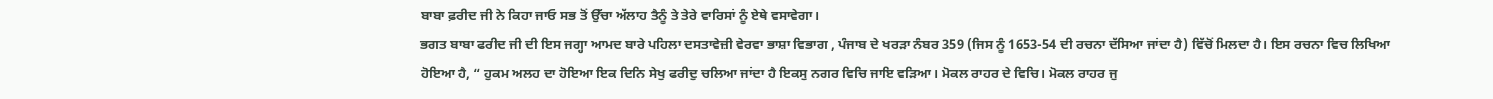ਬਾਬਾ ਫ਼ਰੀਦ ਜੀ ਨੇ ਕਿਹਾ ਜਾਓ ਸਭ ਤੋਂ ਉੱਚਾ ਅੱਲਾਹ ਤੈਨੂੰ ਤੇ ਤੇਰੇ ਵਾਰਿਸਾਂ ਨੂੰ ਏਥੇ ਵਸਾਵੇਗਾ।
ਭਗਤ ਬਾਬਾ ਫਰੀਦ ਜੀ ਦੀ ਇਸ ਜਗ੍ਹਾ ਆਮਦ ਬਾਰੇ ਪਹਿਲਾ ਦਸਤਾਵੇਜ਼ੀ ਵੇਰਵਾ ਭਾਸ਼ਾ ਵਿਭਾਗ , ਪੰਜਾਬ ਦੇ ਖਰੜਾ ਨੰਬਰ 359 (ਜਿਸ ਨੂੰ 1653-54 ਦੀ ਰਚਨਾ ਦੱਸਿਆ ਜਾਂਦਾ ਹੈ) ਵਿੱਚੋਂ ਮਿਲਦਾ ਹੈ। ਇਸ ਰਚਨਾ ਵਿਚ ਲਿਖਿਆ ਹੋਇਆ ਹੈ, “ ਹੁਕਮ ਅਲਹ ਦਾ ਹੋਇਆ ਇਕ ਦਿਨਿ ਸੇਖੁ ਫਰੀਦੁ ਚਲਿਆ ਜਾਂਦਾ ਹੈ ਇਕਸੁ ਨਗਰ ਵਿਚਿ ਜਾਇ ਵੜਿਆ। ਮੋਕਲ ਰਾਹਰ ਦੇ ਵਿਚਿ। ਮੋਕਲ ਰਾਹਰ ਜੁ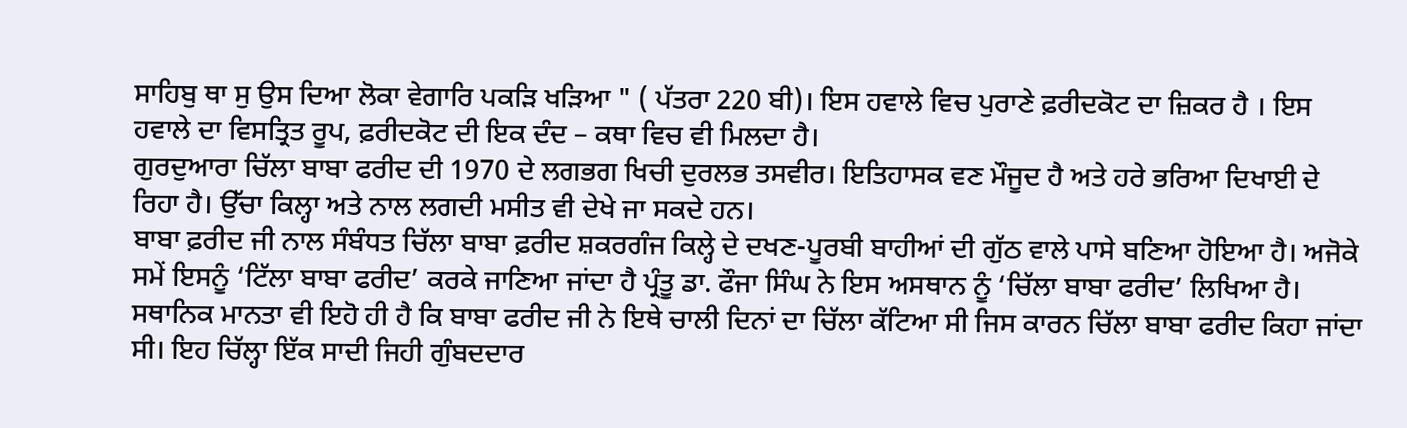ਸਾਹਿਬੁ ਥਾ ਸੁ ਉਸ ਦਿਆ ਲੋਕਾ ਵੇਗਾਰਿ ਪਕੜਿ ਖੜਿਆ " ( ਪੱਤਰਾ 220 ਬੀ)। ਇਸ ਹਵਾਲੇ ਵਿਚ ਪੁਰਾਣੇ ਫ਼ਰੀਦਕੋਟ ਦਾ ਜ਼ਿਕਰ ਹੈ । ਇਸ ਹਵਾਲੇ ਦਾ ਵਿਸਤ੍ਰਿਤ ਰੂਪ, ਫ਼ਰੀਦਕੋਟ ਦੀ ਇਕ ਦੰਦ – ਕਥਾ ਵਿਚ ਵੀ ਮਿਲਦਾ ਹੈ।
ਗੁਰਦੁਆਰਾ ਚਿੱਲਾ ਬਾਬਾ ਫਰੀਦ ਦੀ 1970 ਦੇ ਲਗਭਗ ਖਿਚੀ ਦੁਰਲਭ ਤਸਵੀਰ। ਇਤਿਹਾਸਕ ਵਣ ਮੌਜੂਦ ਹੈ ਅਤੇ ਹਰੇ ਭਰਿਆ ਦਿਖਾਈ ਦੇ ਰਿਹਾ ਹੈ। ਉੱਚਾ ਕਿਲ੍ਹਾ ਅਤੇ ਨਾਲ ਲਗਦੀ ਮਸੀਤ ਵੀ ਦੇਖੇ ਜਾ ਸਕਦੇ ਹਨ।
ਬਾਬਾ ਫ਼ਰੀਦ ਜੀ ਨਾਲ ਸੰਬੰਧਤ ਚਿੱਲਾ ਬਾਬਾ ਫ਼ਰੀਦ ਸ਼ਕਰਗੰਜ ਕਿਲ੍ਹੇ ਦੇ ਦਖਣ-ਪੂਰਬੀ ਬਾਹੀਆਂ ਦੀ ਗੁੱਠ ਵਾਲੇ ਪਾਸੇ ਬਣਿਆ ਹੋਇਆ ਹੈ। ਅਜੋਕੇ ਸਮੇਂ ਇਸਨੂੰ ‘ਟਿੱਲਾ ਬਾਬਾ ਫਰੀਦ’ ਕਰਕੇ ਜਾਣਿਆ ਜਾਂਦਾ ਹੈ ਪ੍ਰੰਤੂ ਡਾ. ਫੌਜਾ ਸਿੰਘ ਨੇ ਇਸ ਅਸਥਾਨ ਨੂੰ ‘ਚਿੱਲਾ ਬਾਬਾ ਫਰੀਦ’ ਲਿਖਿਆ ਹੈ। ਸਥਾਨਿਕ ਮਾਨਤਾ ਵੀ ਇਹੋ ਹੀ ਹੈ ਕਿ ਬਾਬਾ ਫਰੀਦ ਜੀ ਨੇ ਇਥੇ ਚਾਲੀ ਦਿਨਾਂ ਦਾ ਚਿੱਲਾ ਕੱਟਿਆ ਸੀ ਜਿਸ ਕਾਰਨ ਚਿੱਲਾ ਬਾਬਾ ਫਰੀਦ ਕਿਹਾ ਜਾਂਦਾ ਸੀ। ਇਹ ਚਿੱਲ੍ਹਾ ਇੱਕ ਸਾਦੀ ਜਿਹੀ ਗੁੰਬਦਦਾਰ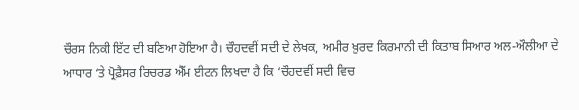ਚੌਰਸ ਨਿਕੀ ਇੱਟ ਦੀ ਬਣਿਆ ਹੋਇਆ ਹੈ। ਚੌਹਦਵੀਂ ਸਦੀ ਦੇ ਲੇਖਕ, ਅਮੀਰ ਖ਼ੁਰਦ ਕਿਰਮਾਨੀ ਦੀ ਕਿਤਾਬ ਸਿਆਰ ਅਲ-ਔਲੀਆ ਦੇ ਆਧਾਰ ‘ਤੇ ਪ੍ਰੋਫ਼ੈਸਰ ਰਿਚਰਡ ਐੱਮ ਈਟਨ ਲਿਖਦਾ ਹੈ ਕਿ ‘ਚੌਹਦਵੀਂ ਸਦੀ ਵਿਚ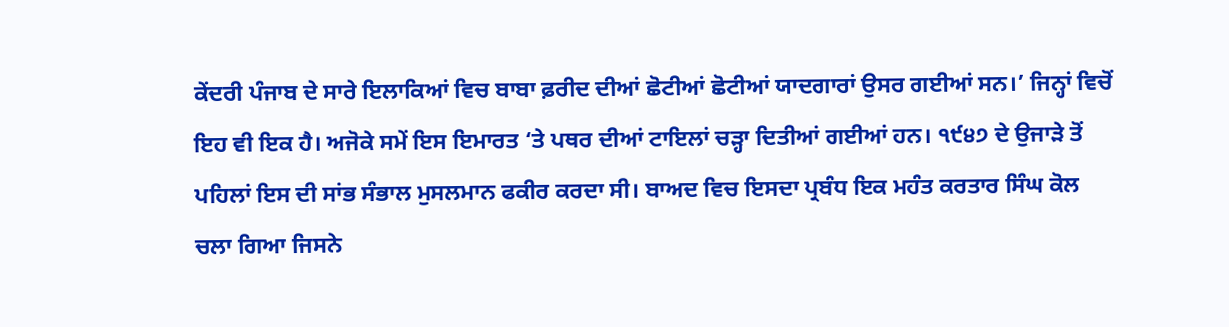ਕੇਂਦਰੀ ਪੰਜਾਬ ਦੇ ਸਾਰੇ ਇਲਾਕਿਆਂ ਵਿਚ ਬਾਬਾ ਫ਼ਰੀਦ ਦੀਆਂ ਛੋਟੀਆਂ ਛੋਟੀਆਂ ਯਾਦਗਾਰਾਂ ਉਸਰ ਗਈਆਂ ਸਨ।’ ਜਿਨ੍ਹਾਂ ਵਿਚੋਂ ਇਹ ਵੀ ਇਕ ਹੈ। ਅਜੋਕੇ ਸਮੇਂ ਇਸ ਇਮਾਰਤ ‘ਤੇ ਪਥਰ ਦੀਆਂ ਟਾਇਲਾਂ ਚੜ੍ਹਾ ਦਿਤੀਆਂ ਗਈਆਂ ਹਨ। ੧੯੪੭ ਦੇ ਉਜਾੜੇ ਤੋਂ ਪਹਿਲਾਂ ਇਸ ਦੀ ਸਾਂਭ ਸੰਭਾਲ ਮੁਸਲਮਾਨ ਫਕੀਰ ਕਰਦਾ ਸੀ। ਬਾਅਦ ਵਿਚ ਇਸਦਾ ਪ੍ਰਬੰਧ ਇਕ ਮਹੰਤ ਕਰਤਾਰ ਸਿੰਘ ਕੋਲ ਚਲਾ ਗਿਆ ਜਿਸਨੇ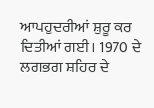ਆਪਹੁਦਰੀਆਂ ਸ਼ੁਰੂ ਕਰ ਦਿਤੀਆਂ ਗਈ। 1970 ਦੇ ਲਗਭਗ ਸ਼ਹਿਰ ਦੇ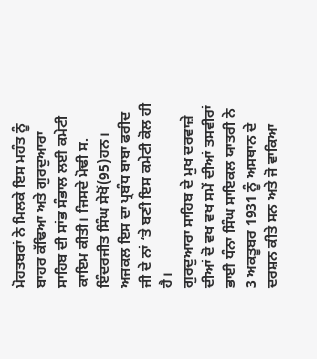ਮੋਹਤਬਰਾਂ ਨੇ ਮਿਲਕੇ ਇਸ ਮਹੰਤ ਨੂੰ ਬਾਹਰ ਕੱਢਿਆ ਅਤੇ ਗੁਰਦੁਆਰਾ ਸਾਹਿਬ ਦੀ ਸਾਂਭ ਸੰਭਾਲ ਲਈ ਕਮੇਟੀ ਕਾਇਮ ਕੀਤੀ। ਜਿਸਦੇ ਮੋਢੀ ਸ. ਇੰਦਰਜੀਤ ਸਿੰਘ ਸੇਖੋਂ(95)ਹਨ। ਅਜਕਲ ਇਸ ਦਾ ਪ੍ਰਬੰਧ ਬਾਬਾ ਫਰੀਦ ਜੀ ਦੇ ਨਾਂ ‘ਤੇ ਬਣੀ ਇਸ ਕਮੇਟੀ ਕੋਲ ਹੀ ਹੈ।
ਗੁਰਦੁਆਰਾ ਸਾਹਿਬ ਦੇ ਮੁਖ ਦਰਵਾਜ਼ੇ ਦੀਆਂ ਦੋ ਵਖ ਵਖ ਸਮੇਂ ਦੀਆਂ ਤਸਵੀਰਾਂ
ਭਾਈ ਧੰਨਾ ਸਿੰਘ ਸਾਇਕਲ ਯਾਤਰੀ ਨੇ 3 ਅਕਤੂਬਰ 1931 ਨੂੰ ਅਸਥਾਨ ਦੇ ਦਰਸ਼ਨ ਕੀਤੇ ਸਨ ਅਤੇ ਜੋ ਵਾਕਿਆ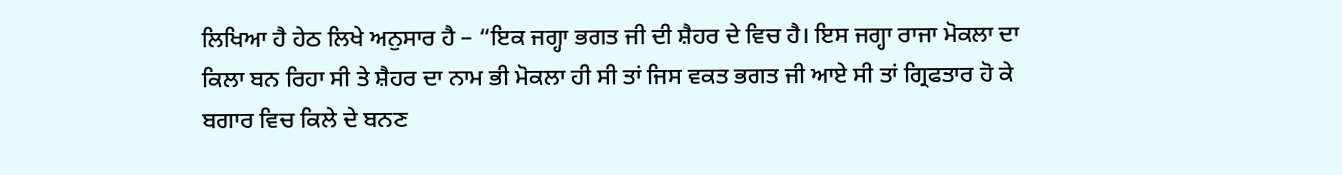ਲਿਖਿਆ ਹੈ ਹੇਠ ਲਿਖੇ ਅਨੁਸਾਰ ਹੈ – “ਇਕ ਜਗ੍ਹਾ ਭਗਤ ਜੀ ਦੀ ਸ਼ੈਹਰ ਦੇ ਵਿਚ ਹੈ। ਇਸ ਜਗ੍ਹਾ ਰਾਜਾ ਮੋਕਲਾ ਦਾ ਕਿਲਾ ਬਨ ਰਿਹਾ ਸੀ ਤੇ ਸ਼ੈਹਰ ਦਾ ਨਾਮ ਭੀ ਮੋਕਲਾ ਹੀ ਸੀ ਤਾਂ ਜਿਸ ਵਕਤ ਭਗਤ ਜੀ ਆਏ ਸੀ ਤਾਂ ਗ੍ਰਿਫਤਾਰ ਹੋ ਕੇ ਬਗਾਰ ਵਿਚ ਕਿਲੇ ਦੇ ਬਨਣ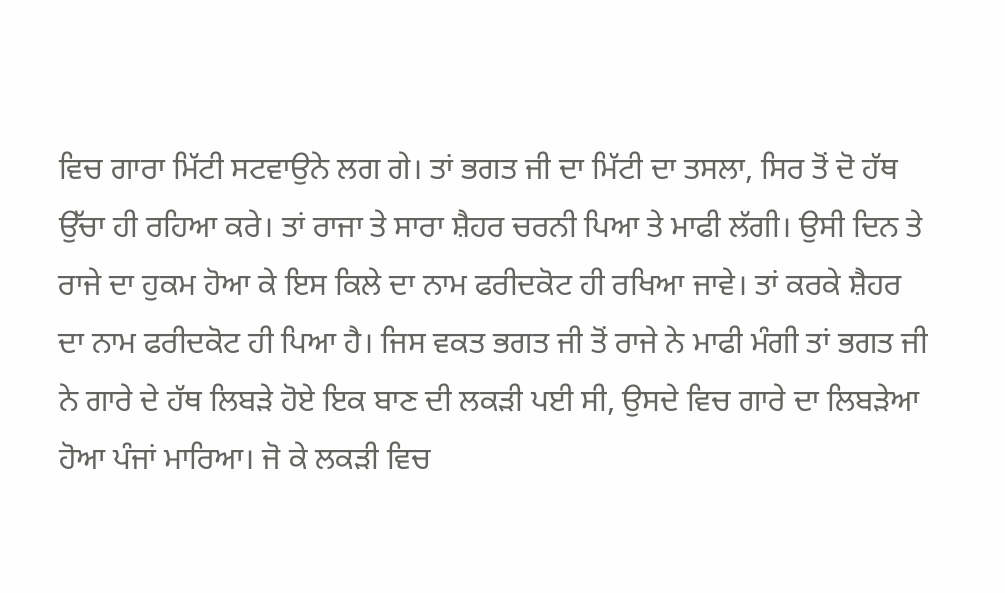ਵਿਚ ਗਾਰਾ ਮਿੱਟੀ ਸਟਵਾਉਨੇ ਲਗ ਗੇ। ਤਾਂ ਭਗਤ ਜੀ ਦਾ ਮਿੱਟੀ ਦਾ ਤਸਲਾ, ਸਿਰ ਤੋਂ ਦੋ ਹੱਥ ਉੱਚਾ ਹੀ ਰਹਿਆ ਕਰੇ। ਤਾਂ ਰਾਜਾ ਤੇ ਸਾਰਾ ਸ਼ੈਹਰ ਚਰਨੀ ਪਿਆ ਤੇ ਮਾਫੀ ਲੱਗੀ। ਉਸੀ ਦਿਨ ਤੇ ਰਾਜੇ ਦਾ ਹੁਕਮ ਹੋਆ ਕੇ ਇਸ ਕਿਲੇ ਦਾ ਨਾਮ ਫਰੀਦਕੋਟ ਹੀ ਰਖਿਆ ਜਾਵੇ। ਤਾਂ ਕਰਕੇ ਸ਼ੈਹਰ ਦਾ ਨਾਮ ਫਰੀਦਕੋਟ ਹੀ ਪਿਆ ਹੈ। ਜਿਸ ਵਕਤ ਭਗਤ ਜੀ ਤੋਂ ਰਾਜੇ ਨੇ ਮਾਫੀ ਮੰਗੀ ਤਾਂ ਭਗਤ ਜੀ ਨੇ ਗਾਰੇ ਦੇ ਹੱਥ ਲਿਬੜੇ ਹੋਏ ਇਕ ਬਾਣ ਦੀ ਲਕੜੀ ਪਈ ਸੀ, ਉਸਦੇ ਵਿਚ ਗਾਰੇ ਦਾ ਲਿਬੜੇਆ ਹੋਆ ਪੰਜਾਂ ਮਾਰਿਆ। ਜੋ ਕੇ ਲਕੜੀ ਵਿਚ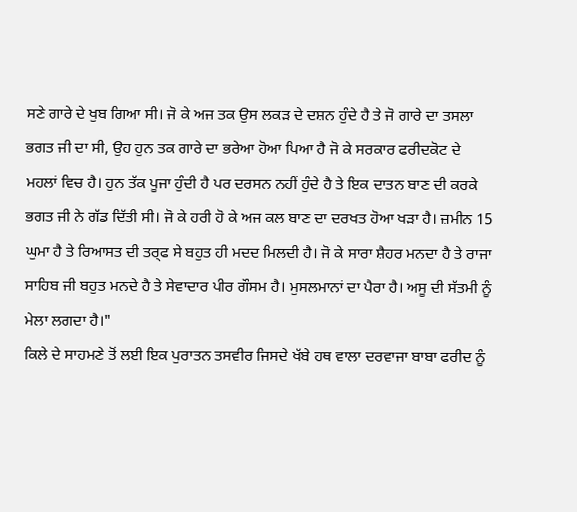ਸਣੇ ਗਾਰੇ ਦੇ ਖੁਬ ਗਿਆ ਸੀ। ਜੋ ਕੇ ਅਜ ਤਕ ਉਸ ਲਕੜ ਦੇ ਦਸ਼ਨ ਹੁੰਦੇ ਹੈ ਤੇ ਜੋ ਗਾਰੇ ਦਾ ਤਸਲਾ ਭਗਤ ਜੀ ਦਾ ਸੀ, ਉਹ ਹੁਨ ਤਕ ਗਾਰੇ ਦਾ ਭਰੇਆ ਹੋਆ ਪਿਆ ਹੈ ਜੋ ਕੇ ਸਰਕਾਰ ਫਰੀਦਕੋਟ ਦੇ ਮਹਲਾਂ ਵਿਚ ਹੈ। ਹੁਨ ਤੱਕ ਪੂਜਾ ਹੁੰਦੀ ਹੈ ਪਰ ਦਰਸਨ ਨਹੀਂ ਹੁੰਦੇ ਹੈ ਤੇ ਇਕ ਦਾਤਨ ਬਾਣ ਦੀ ਕਰਕੇ ਭਗਤ ਜੀ ਨੇ ਗੱਡ ਦਿੱਤੀ ਸੀ। ਜੋ ਕੇ ਹਰੀ ਹੋ ਕੇ ਅਜ ਕਲ ਬਾਣ ਦਾ ਦਰਖਤ ਹੋਆ ਖੜਾ ਹੈ। ਜ਼ਮੀਨ 15 ਘੁਮਾ ਹੈ ਤੇ ਰਿਆਸਤ ਦੀ ਤਰ੍ਫ ਸੇ ਬਹੁਤ ਹੀ ਮਦਦ ਮਿਲਦੀ ਹੈ। ਜੋ ਕੇ ਸਾਰਾ ਸ਼ੈਹਰ ਮਨਦਾ ਹੈ ਤੇ ਰਾਜਾ ਸਾਹਿਬ ਜੀ ਬਹੁਤ ਮਨਦੇ ਹੈ ਤੇ ਸੇਵਾਦਾਰ ਪੀਰ ਗੌਸਮ ਹੈ। ਮੁਸਲਮਾਨਾਂ ਦਾ ਪੈਰਾ ਹੈ। ਅਸੂ ਦੀ ਸੱਤਮੀ ਨੂੰ ਮੇਲਾ ਲਗਦਾ ਹੈ।"
ਕਿਲੇ ਦੇ ਸਾਹਮਣੇ ਤੋਂ ਲਈ ਇਕ ਪੁਰਾਤਨ ਤਸਵੀਰ ਜਿਸਦੇ ਖੱਬੇ ਹਥ ਵਾਲਾ ਦਰਵਾਜਾ ਬਾਬਾ ਫਰੀਦ ਨੂੰ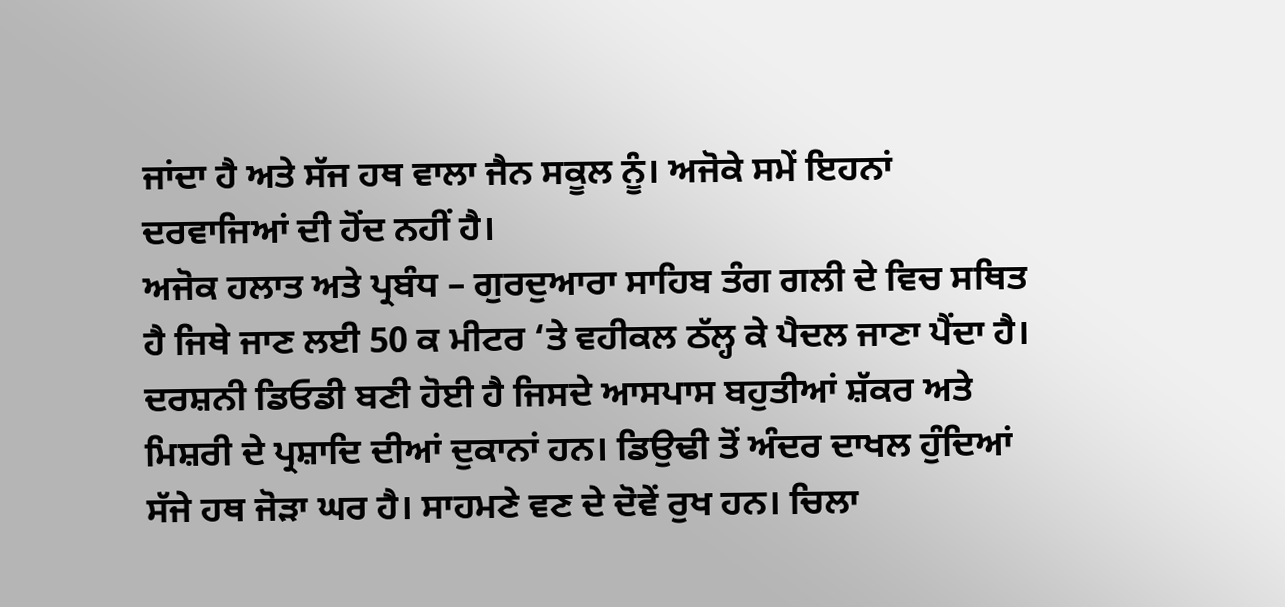ਜਾਂਦਾ ਹੈ ਅਤੇ ਸੱਜ ਹਥ ਵਾਲਾ ਜੈਨ ਸਕੂਲ ਨੂੰ। ਅਜੋਕੇ ਸਮੇਂ ਇਹਨਾਂ ਦਰਵਾਜਿਆਂ ਦੀ ਹੋਂਦ ਨਹੀਂ ਹੈ।
ਅਜੋਕ ਹਲਾਤ ਅਤੇ ਪ੍ਰਬੰਧ – ਗੁਰਦੁਆਰਾ ਸਾਹਿਬ ਤੰਗ ਗਲੀ ਦੇ ਵਿਚ ਸਥਿਤ ਹੈ ਜਿਥੇ ਜਾਣ ਲਈ 50 ਕ ਮੀਟਰ ‘ਤੇ ਵਹੀਕਲ ਠੱਲ੍ਹ ਕੇ ਪੈਦਲ ਜਾਣਾ ਪੈਂਦਾ ਹੈ। ਦਰਸ਼ਨੀ ਡਿਓਡੀ ਬਣੀ ਹੋਈ ਹੈ ਜਿਸਦੇ ਆਸਪਾਸ ਬਹੁਤੀਆਂ ਸ਼ੱਕਰ ਅਤੇ ਮਿਸ਼ਰੀ ਦੇ ਪ੍ਰਸ਼ਾਦਿ ਦੀਆਂ ਦੁਕਾਨਾਂ ਹਨ। ਡਿਉਢੀ ਤੋਂ ਅੰਦਰ ਦਾਖਲ ਹੁੰਦਿਆਂ ਸੱਜੇ ਹਥ ਜੋੜਾ ਘਰ ਹੈ। ਸਾਹਮਣੇ ਵਣ ਦੇ ਦੋਵੇਂ ਰੁਖ ਹਨ। ਚਿਲਾ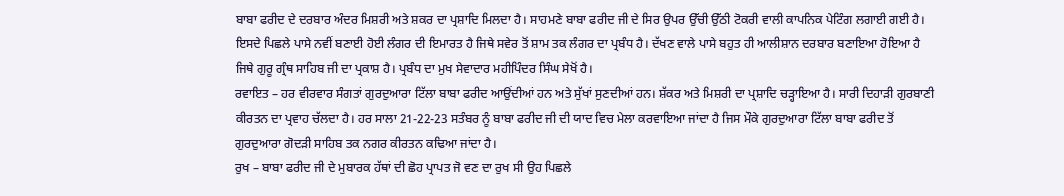ਬਾਬਾ ਫਰੀਦ ਦੇ ਦਰਬਾਰ ਅੰਦਰ ਮਿਸ਼ਰੀ ਅਤੇ ਸ਼ਕਰ ਦਾ ਪ੍ਰਸ਼ਾਦਿ ਮਿਲਦਾ ਹੈ। ਸਾਹਮਣੇ ਬਾਬਾ ਫਰੀਦ ਜੀ ਦੇ ਸਿਰ ਉਪਰ ਉੱਚੀ ਉੱਠੀ ਟੋਕਰੀ ਵਾਲੀ ਕਾਪਨਿਕ ਪੇਟਿੰਗ ਲਗਾਈ ਗਈ ਹੈ। ਇਸਦੇ ਪਿਛਲੇ ਪਾਸੇ ਨਵੀਂ ਬਣਾਈ ਹੋਈ ਲੰਗਰ ਦੀ ਇਮਾਰਤ ਹੈ ਜਿਥੇ ਸਵੇਰ ਤੋਂ ਸ਼ਾਮ ਤਕ ਲੰਗਰ ਦਾ ਪ੍ਰਬੰਧ ਹੈ। ਦੱਖਣ ਵਾਲੇ ਪਾਸੇ ਬਹੁਤ ਹੀ ਆਲੀਸ਼ਾਨ ਦਰਬਾਰ ਬਣਾਇਆ ਹੋਇਆ ਹੈ ਜਿਥੇ ਗੁਰੂ ਗ੍ਰੰਥ ਸਾਹਿਬ ਜੀ ਦਾ ਪ੍ਰਕਾਸ਼ ਹੈ। ਪ੍ਰਬੰਧ ਦਾ ਮੁਖ ਸੇਵਾਦਾਰ ਮਹੀਪਿੰਦਰ ਸਿੰਘ ਸੇਖੋਂ ਹੈ।
ਰਵਾਇਤ – ਹਰ ਵੀਰਵਾਰ ਸੰਗਤਾਂ ਗੁਰਦੁਆਰਾ ਟਿੱਲਾ ਬਾਬਾ ਫਰੀਦ ਆਉਂਦੀਆਂ ਹਨ ਅਤੇ ਸੁੱਖਾਂ ਸੁਣਦੀਆਂ ਹਨ। ਸ਼ੱਕਰ ਅਤੇ ਮਿਸ਼ਰੀ ਦਾ ਪ੍ਰਸ਼ਾਦਿ ਚੜ੍ਹਾਇਆ ਹੈ। ਸਾਰੀ ਦਿਹਾੜੀ ਗੁਰਬਾਣੀ ਕੀਰਤਨ ਦਾ ਪ੍ਰਵਾਹ ਚੱਲਦਾ ਹੈ। ਹਰ ਸਾਲਾ 21-22-23 ਸਤੰਬਰ ਨੂੰ ਬਾਬਾ ਫਰੀਦ ਜੀ ਦੀ ਯਾਦ ਵਿਚ ਮੇਲਾ ਕਰਵਾਇਆ ਜਾਂਦਾ ਹੈ ਜਿਸ ਮੌਕੇ ਗੁਰਦੁਆਰਾ ਟਿੱਲਾ ਬਾਬਾ ਫਰੀਦ ਤੋਂ ਗੁਰਦੁਆਰਾ ਗੋਦੜੀ ਸਾਹਿਬ ਤਕ ਨਗਰ ਕੀਰਤਨ ਕਢਿਆ ਜਾਂਦਾ ਹੈ।
ਰੁਖ – ਬਾਬਾ ਫਰੀਦ ਜੀ ਦੇ ਮੁਬਾਰਕ ਹੱਥਾਂ ਦੀ ਛੋਹ ਪ੍ਰਾਪਤ ਜੋ ਵਣ ਦਾ ਰੁਖ ਸੀ ਉਹ ਪਿਛਲੇ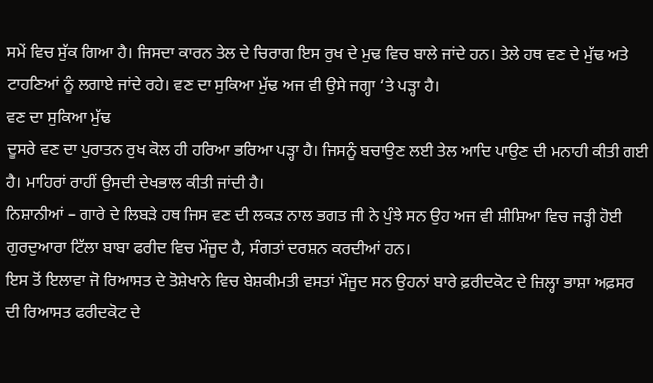ਸਮੇਂ ਵਿਚ ਸੁੱਕ ਗਿਆ ਹੈ। ਜਿਸਦਾ ਕਾਰਨ ਤੇਲ ਦੇ ਚਿਰਾਗ ਇਸ ਰੁਖ ਦੇ ਮੁਢ ਵਿਚ ਬਾਲੇ ਜਾਂਦੇ ਹਨ। ਤੇਲੇ ਹਥ ਵਣ ਦੇ ਮੁੱਢ ਅਤੇ ਟਾਹਣਿਆਂ ਨੂੰ ਲਗਾਏ ਜਾਂਦੇ ਰਹੇ। ਵਣ ਦਾ ਸੁਕਿਆ ਮੁੱਢ ਅਜ ਵੀ ਉਸੇ ਜਗ੍ਹਾ ‘ਤੇ ਪੜ੍ਹਾ ਹੈ।
ਵਣ ਦਾ ਸੁਕਿਆ ਮੁੱਢ
ਦੂਸਰੇ ਵਣ ਦਾ ਪੁਰਾਤਨ ਰੁਖ ਕੋਲ ਹੀ ਹਰਿਆ ਭਰਿਆ ਪੜ੍ਹਾ ਹੈ। ਜਿਸਨੂੰ ਬਚਾਉਣ ਲਈ ਤੇਲ ਆਦਿ ਪਾਉਣ ਦੀ ਮਨਾਹੀ ਕੀਤੀ ਗਈ ਹੈ। ਮਾਹਿਰਾਂ ਰਾਹੀਂ ਉਸਦੀ ਦੇਖਭਾਲ ਕੀਤੀ ਜਾਂਦੀ ਹੈ।
ਨਿਸ਼ਾਨੀਆਂ – ਗਾਰੇ ਦੇ ਲਿਬੜੇ ਹਥ ਜਿਸ ਵਣ ਦੀ ਲਕੜ ਨਾਲ ਭਗਤ ਜੀ ਨੇ ਪੁੰਝੇ ਸਨ ਉਹ ਅਜ ਵੀ ਸ਼ੀਸ਼ਿਆ ਵਿਚ ਜੜ੍ਹੀ ਹੋਈ ਗੁਰਦੁਆਰਾ ਟਿੱਲਾ ਬਾਬਾ ਫਰੀਦ ਵਿਚ ਮੌਜੂਦ ਹੈ, ਸੰਗਤਾਂ ਦਰਸ਼ਨ ਕਰਦੀਆਂ ਹਨ।
ਇਸ ਤੋਂ ਇਲਾਵਾ ਜੋ ਰਿਆਸਤ ਦੇ ਤੋਸ਼ੇਖਾਨੇ ਵਿਚ ਬੇਸ਼ਕੀਮਤੀ ਵਸਤਾਂ ਮੌਜੂਦ ਸਨ ਉਹਨਾਂ ਬਾਰੇ ਫ਼ਰੀਦਕੋਟ ਦੇ ਜ਼ਿਲ੍ਹਾ ਭਾਸ਼ਾ ਅਫ਼ਸਰ ਦੀ ਰਿਆਸਤ ਫਰੀਦਕੋਟ ਦੇ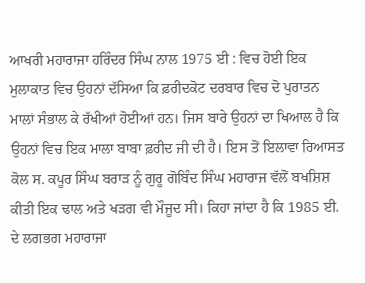ਆਖਰੀ ਮਹਾਰਾਜਾ ਹਰਿੰਦਰ ਸਿੰਘ ਨਾਲ 1975 ਈ : ਵਿਚ ਹੋਈ ਇਕ ਮੁਲਾਕਾਤ ਵਿਚ ਉਹਨਾਂ ਦੱਸਿਆ ਕਿ ਫ਼ਰੀਦਕੋਟ ਦਰਬਾਰ ਵਿਚ ਦੋ ਪੁਰਾਤਨ ਮਾਲਾਂ ਸੰਭਾਲ ਕੇ ਰੱਖੀਆਂ ਹੋਈਆਂ ਹਨ। ਜਿਸ ਬਾਰੇ ਉਹਨਾਂ ਦਾ ਖਿਆਲ ਹੈ ਕਿ ਉਹਨਾਂ ਵਿਚ ਇਕ ਮਾਲਾ ਬਾਬਾ ਫ਼ਰੀਦ ਜੀ ਦੀ ਹੈ। ਇਸ ਤੋਂ ਇਲਾਵਾ ਰਿਆਸਤ ਕੋਲ ਸ. ਕਪੂਰ ਸਿੰਘ ਬਰਾੜ ਨੂੰ ਗੁਰੂ ਗੋਬਿੰਦ ਸਿੰਘ ਮਹਾਰਾਜ ਵੱਲੋਂ ਬਖਸ਼ਿਸ਼ ਕੀਤੀ ਇਕ ਢਾਲ ਅਤੇ ਖੜਗ ਵੀ ਮੌਜੂਦ ਸੀ। ਕਿਹਾ ਜਾਂਦਾ ਹੈ ਕਿ 1985 ਈ. ਦੇ ਲਗਭਗ ਮਹਾਰਾਜਾ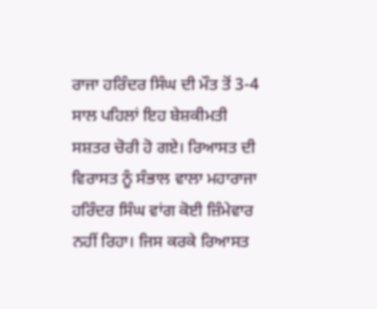ਰਾਜਾ ਹਰਿੰਦਰ ਸਿੰਘ ਦੀ ਮੌਤ ਤੋਂ 3-4 ਸਾਲ ਪਹਿਲਾਂ ਇਹ ਬੇਸ਼ਕੀਮਤੀ ਸਸ਼ਤਰ ਚੋਰੀ ਹੋ ਗਏ। ਰਿਆਸਤ ਦੀ ਵਿਰਾਸਤ ਨੂੰ ਸੰਭਾਲ ਵਾਲਾ ਮਹਾਰਾਜਾ ਹਰਿੰਦਰ ਸਿੰਘ ਵਾਂਗ ਕੋਈ ਜ਼ਿੰਮੇਵਾਰ ਨਹੀਂ ਰਿਹਾ। ਜਿਸ ਕਰਕੇ ਰਿਆਸਤ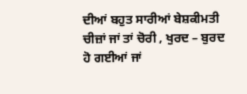ਦੀਆਂ ਬਹੁਤ ਸਾਰੀਆਂ ਬੇਸ਼ਕੀਮਤੀ ਚੀਜ਼ਾਂ ਜਾਂ ਤਾਂ ਚੋਰੀ , ਖੁਰਦ – ਬੁਰਦ ਹੋ ਗਈਆਂ ਜਾਂ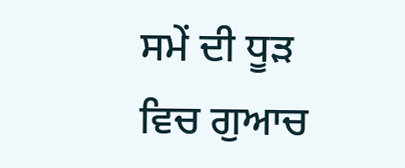ਸਮੇਂ ਦੀ ਧੂੜ ਵਿਚ ਗੁਆਚ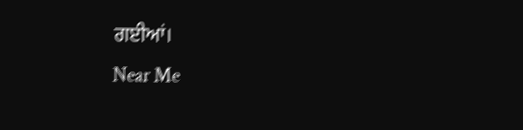ਗਈਆਂ।
Near Me